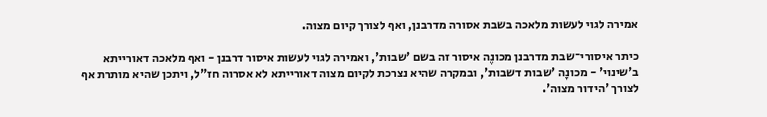אמירה לגוי לעשות מלאכה בשבת אסורה מדרבנן, ואף לצורך קיום מצוה.

כיתר איסורי־שבת מדרבנן מכונֶה איסור זה בשם 'שבות', ואמירה לגוי לעשות איסור דרבנן - ואף מלאכה דאורייתא ב'שינוי' - מכונָה 'שבות דשבות', ובמקרה שהיא נצרכת לקיום מצוה דאורייתא לא אסרוה חז"ל, ויתכן שהיא מותרת אף לצורך 'הידור מצוה'.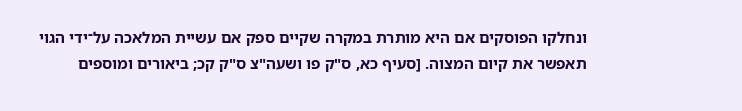ונחלקו הפוסקים אם היא מותרת במקרה שקיים ספק אם עשיית המלאכה על־ידי הגוי תאפשר את קיום המצוה. [סעיף כא, ס"ק פו ושעה"צ ס"ק קכ; ביאורים ומוספים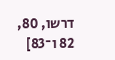דרשו, 80, 82 ו־83]